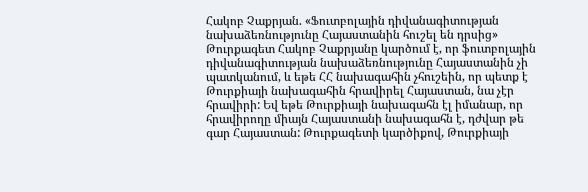Հակոբ Չաքրյան. «Ֆուտբոլային դիվանագիտության նախաձեռնությունը Հայաստանին հուշել են դրսից»
Թուրքագետ Հակոբ Չաքրյանը կարծում է, որ ֆուտբոլային դիվանագիտության նախաձեռնությունը Հայաստանին չի պատկանում, և եթե ՀՀ նախագահին չհուշեին, որ պետք է Թուրքիայի նախագահին հրավիրել Հայաստան, նա չէր հրավիրի: Եվ եթե Թուրքիայի նախագահն էլ իմանար, որ հրավիրողը միայն Հայաստանի նախագահն է, դժվար թե գար Հայաստան: Թուրքագետի կարծիքով, Թուրքիայի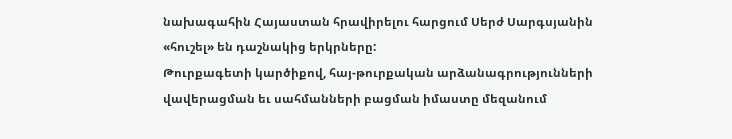նախագահին Հայաստան հրավիրելու հարցում Սերժ Սարգսյանին «հուշել» են դաշնակից երկրները:
Թուրքագետի կարծիքով, հայ-թուրքական արձանագրությունների վավերացման եւ սահմանների բացման իմաստը մեզանում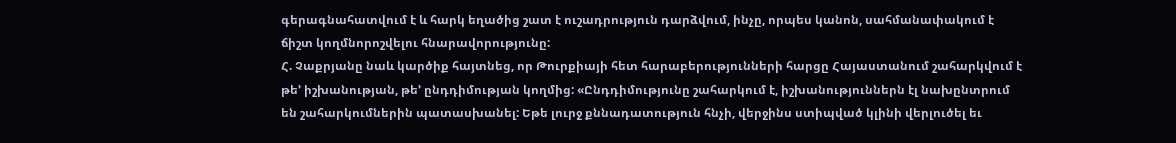գերագնահատվում է և հարկ եղածից շատ է ուշադրություն դարձվում, ինչը, որպես կանոն, սահմանափակում է ճիշտ կողմնորոշվելու հնարավորությունը:
Հ. Չաքրյանը նաև կարծիք հայտնեց, որ Թուրքիայի հետ հարաբերությունների հարցը Հայաստանում շահարկվում է թե’ իշխանության, թե’ ընդդիմության կողմից: «Ընդդիմությունը շահարկում է, իշխանություններն էլ նախընտրում են շահարկումներին պատասխանել: Եթե լուրջ քննադատություն հնչի, վերջինս ստիպված կլինի վերլուծել եւ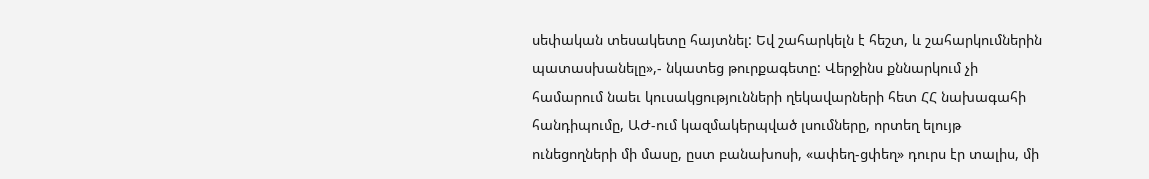սեփական տեսակետը հայտնել: Եվ շահարկելն է հեշտ, և շահարկումներին պատասխանելը»,- նկատեց թուրքագետը: Վերջինս քննարկում չի համարում նաեւ կուսակցությունների ղեկավարների հետ ՀՀ նախագահի հանդիպումը, ԱԺ-ում կազմակերպված լսումները, որտեղ ելույթ ունեցողների մի մասը, ըստ բանախոսի, «ափեղ-ցփեղ» դուրս էր տալիս, մի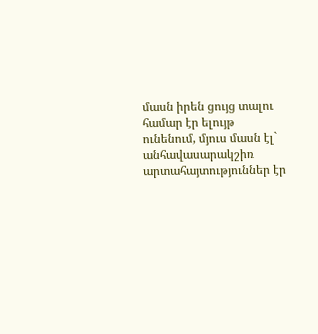մասն իրեն ցույց տալու համար էր ելույթ ունենում, մյուս մասն էլ` անհավասարակշիռ արտահայտություններ էր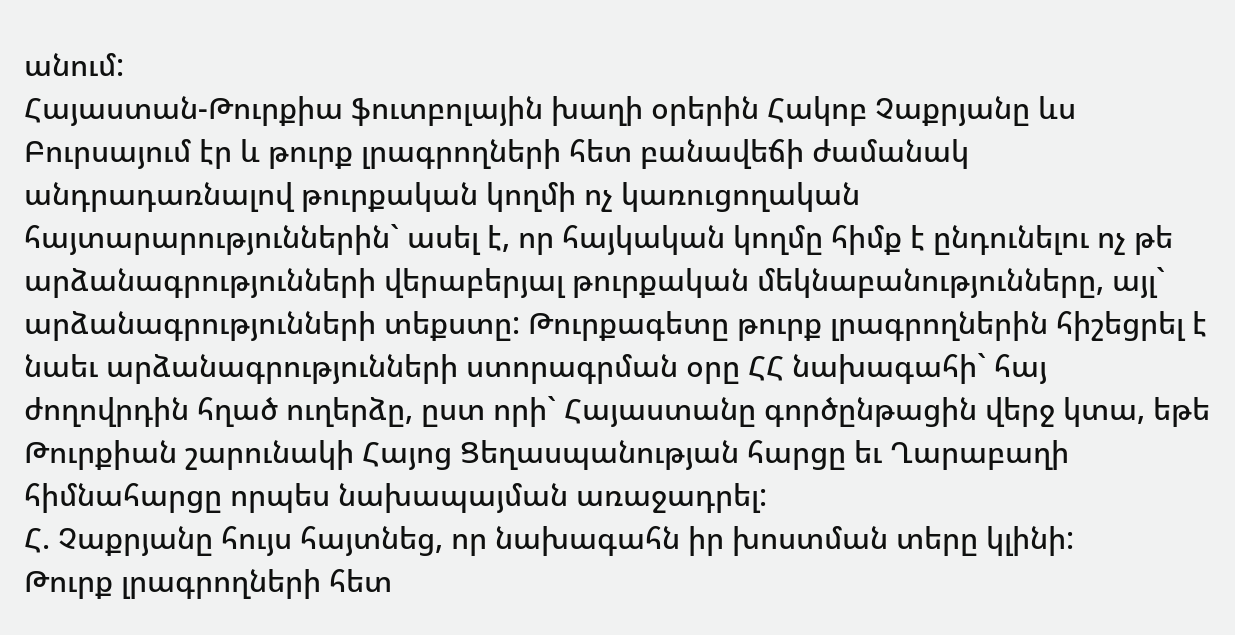անում:
Հայաստան-Թուրքիա ֆուտբոլային խաղի օրերին Հակոբ Չաքրյանը ևս Բուրսայում էր և թուրք լրագրողների հետ բանավեճի ժամանակ անդրադառնալով թուրքական կողմի ոչ կառուցողական հայտարարություններին` ասել է, որ հայկական կողմը հիմք է ընդունելու ոչ թե արձանագրությունների վերաբերյալ թուրքական մեկնաբանությունները, այլ` արձանագրությունների տեքստը: Թուրքագետը թուրք լրագրողներին հիշեցրել է նաեւ արձանագրությունների ստորագրման օրը ՀՀ նախագահի` հայ ժողովրդին հղած ուղերձը, ըստ որի` Հայաստանը գործընթացին վերջ կտա, եթե Թուրքիան շարունակի Հայոց Ցեղասպանության հարցը եւ Ղարաբաղի հիմնահարցը որպես նախապայման առաջադրել:
Հ. Չաքրյանը հույս հայտնեց, որ նախագահն իր խոստման տերը կլինի:
Թուրք լրագրողների հետ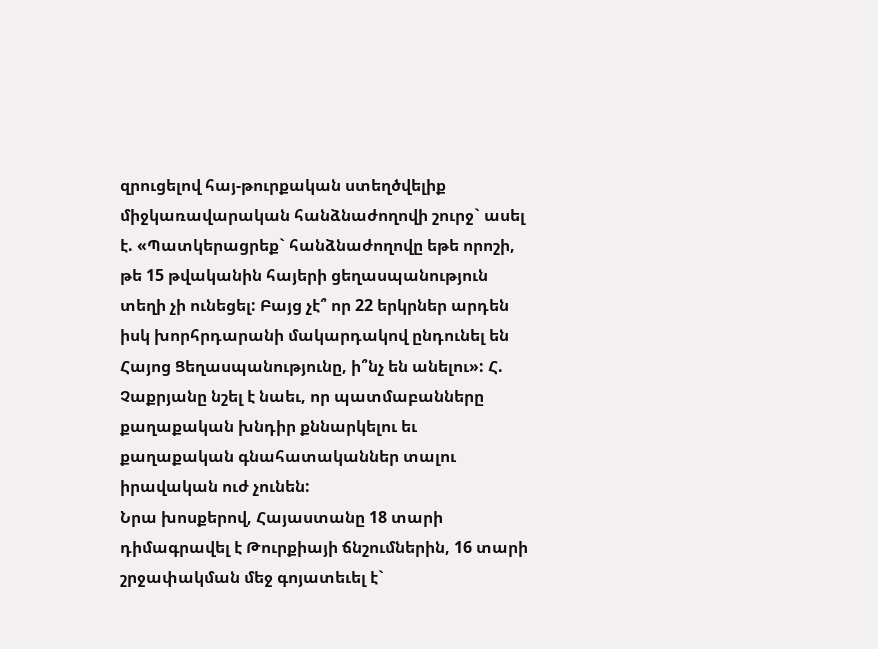զրուցելով հայ-թուրքական ստեղծվելիք միջկառավարական հանձնաժողովի շուրջ` ասել է. «Պատկերացրեք` հանձնաժողովը եթե որոշի, թե 15 թվականին հայերի ցեղասպանություն տեղի չի ունեցել: Բայց չէ՞ որ 22 երկրներ արդեն իսկ խորհրդարանի մակարդակով ընդունել են Հայոց Ցեղասպանությունը, ի՞նչ են անելու»: Հ. Չաքրյանը նշել է նաեւ, որ պատմաբանները քաղաքական խնդիր քննարկելու եւ քաղաքական գնահատականներ տալու իրավական ուժ չունեն:
Նրա խոսքերով, Հայաստանը 18 տարի դիմագրավել է Թուրքիայի ճնշումներին, 16 տարի շրջափակման մեջ գոյատեւել է`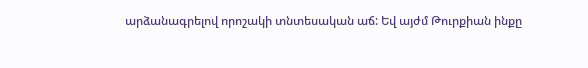արձանագրելով որոշակի տնտեսական աճ: Եվ այժմ Թուրքիան ինքը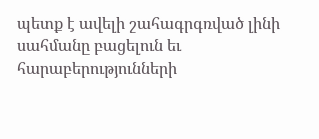պետք է ավելի շահագրգռված լինի սահմանը բացելուն եւ հարաբերությունների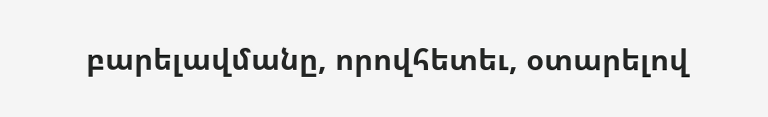բարելավմանը, որովհետեւ, օտարելով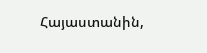Հայաստանին,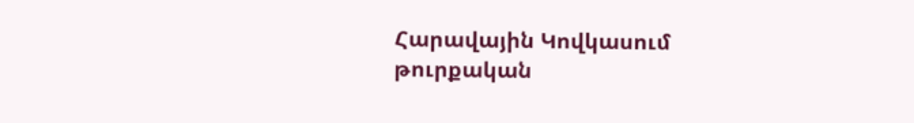Հարավային Կովկասում թուրքական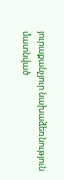յուրաքանչյուր նախաձեռնություն մատնված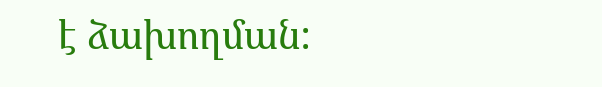է ձախողման: